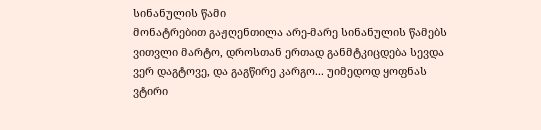სინანულის წამი
მონატრებით გაჟღენთილა არე-მარე სინანულის წამებს ვითვლი მარტო, დროსთან ერთად განმტკიცდება სევდა ვერ დაგტოვე, და გაგწირე კარგო... უიმედოდ ყოფნას ვტირი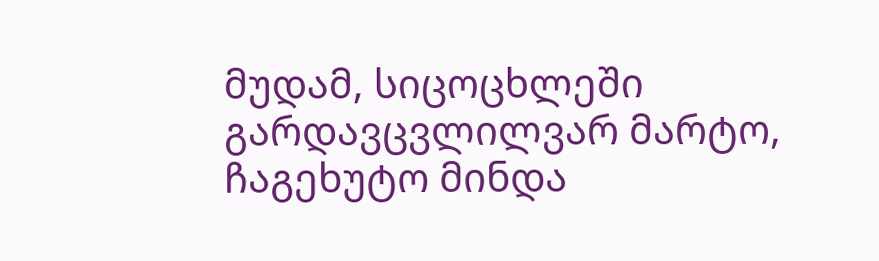მუდამ, სიცოცხლეში გარდავცვლილვარ მარტო, ჩაგეხუტო მინდა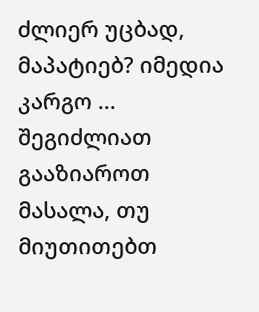ძლიერ უცბად, მაპატიებ? იმედია კარგო ...
შეგიძლიათ გააზიაროთ მასალა, თუ მიუთითებთ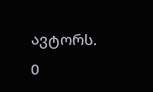ავტორს.
0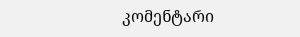კომენტარი